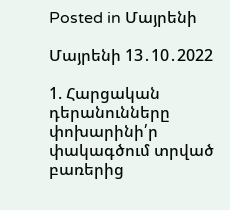Posted in Մայրենի

Մայրենի 13․10․2022

1. Հարցական դերանունները փոխարինի՛ր փակագծում տրված բառերից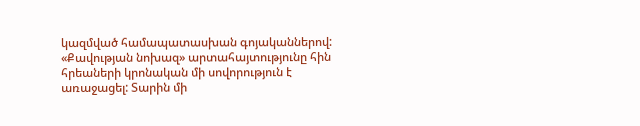կազմված համապատասխան գոյականներով:        «Քավության նոխազ» արտահայտությունը հին հրեաների կրոնական մի սովորություն է առաջացել: Տարին մի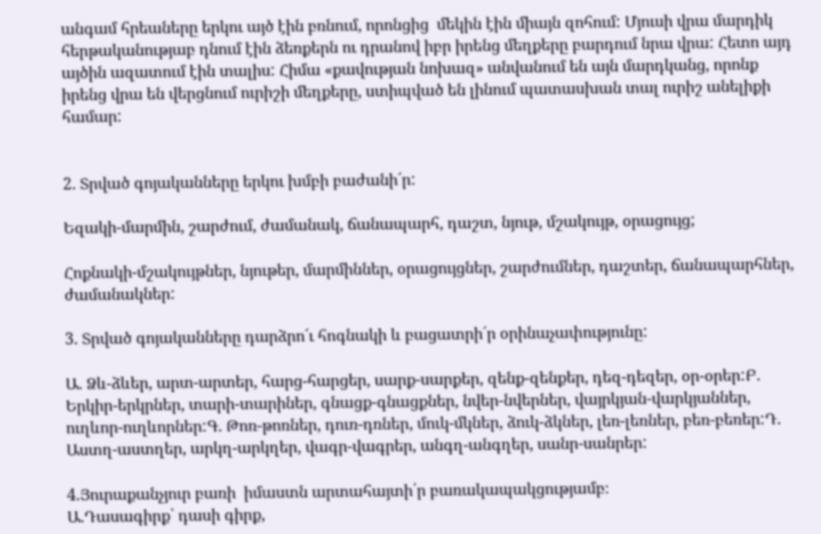անգամ հրեաները երկու այծ էին բռնում, որոնցից  մեկին էին միայն զոհում: Մյուսի վրա մարդիկ հերթականությաբ դնում էին ձեռքերն ու դրանով իբր իրենց մեղքերը բարդում նրա վրա: Հետո այդ այծին ազատում էին տալիս: Հիմա «քավության նոխազ» անվանում են այն մարդկանց, որոնք իրենց վրա են վերցնում ուրիշի մեղքերը, ստիպված են լինում պատասխան տալ ուրիշ անելիքի համար:


2. Տրված գոյականները երկու խմբի բաժանի´ր:

Եզակի-մարմին, շարժում, ժամանակ, ճանապարհ, դաշտ, նյութ, մշակույթ, օրացույց;

Հոքնակի-մշակույթներ, նյութեր, մարմիններ, օրացույցներ, շարժումներ, դաշտեր, ճանապարհներ, ժամանակներ:

3. Տրված գոյականները դարձրո´ւ հոգնակի և բացատրի´ր օրինաչափությունը:

Ա. Ձև-ձևեր, արտ-արտեր, հարց-հարցեր, սարք-սարքեր, զենք-զենքեր, դեզ-դեզեր, օր-օրեր:Բ. Երկիր-երկրներ, տարի-տարիներ, գնացք-գնացքներ, նվեր-նվերներ, վայրկյան-վարկյաններ, ուղևոր-ուղևորներ:Գ. Թոռ-թոռներ, դուռ-դռներ, մուկ-մկներ, ձուկ-ձկներ, լեռ-լեռներ, բեռ-բեռեր:Դ.  Աստղ-աստղեր, արկղ-արկղեր, վագր-վագրեր, անգղ-անգղեր, սանր-սանրեր:

4.Յուրաքանչյուր բառի  իմաստն արտահայտի՛ր բառակապակցությամբ։
Ա.Դասագիրք՝ դասի գիրք,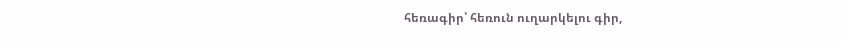հեռագիր՝ հեռուն ուղարկելու գիր,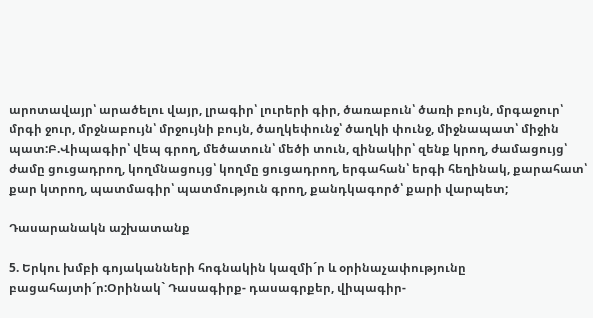արոտավայր՝ արածելու վայր, լրագիր՝ լուրերի գիր, ծառաբուն՝ ծառի բույն, մրգաջուր՝ մրգի ջուր, մրջնաբույն՝ մրջույնի բույն, ծաղկեփունջ՝ ծաղկի փունջ, միջնապատ՝ միջին պատ:Բ.Վիպագիր՝ վեպ գրող, մեծատուն՝ մեծի տուն, զինակիր՝ զենք կրող, ժամացույց՝ ժամը ցուցադրող, կողմնացույց՝ կողմը ցուցադրող, երգահան՝ երգի հեղինակ, քարահատ՝ քար կտրող, պատմագիր՝ պատմություն գրող, քանդկագործ՝ քարի վարպետ;

Դասարանակն աշխատանք

5. Երկու խմբի գոյականների հոգնակին կազմի´ր և օրինաչափությունը բացահայտի´ր:Օրինակ` Դասագիրք- դասագրքեր, վիպագիր-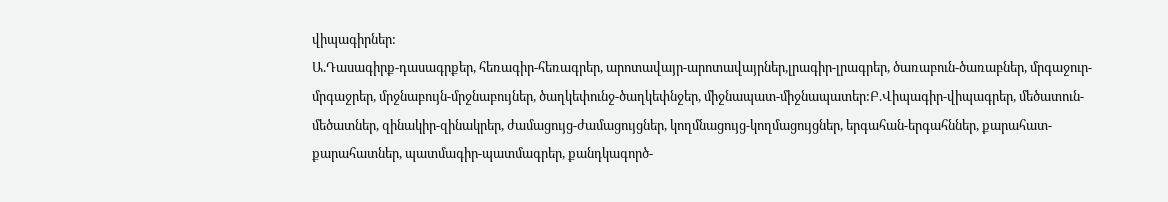վիպագիրներ:
Ա.Դասագիրք-դասագրքեր, հեռագիր-հեռագրեր, արոտավայր-արոտավայրներ,լրագիր-լրագրեր, ծառաբուն-ծառաբներ, մրգաջուր-մրգաջրեր, մրջնաբույն-մրջնաբույներ, ծաղկեփունջ-ծաղկեփնջեր, միջնապատ-միջնապատեր:Բ.Վիպագիր-վիպագրեր, մեծատուն-մեծատներ, զինակիր-զինակրեր, ժամացույց-ժամացույցներ, կողմնացույց-կողմացույցներ, երգահան-երգահններ, քարահատ-քարահատներ, պատմագիր-պատմագրեր, քանդկագործ-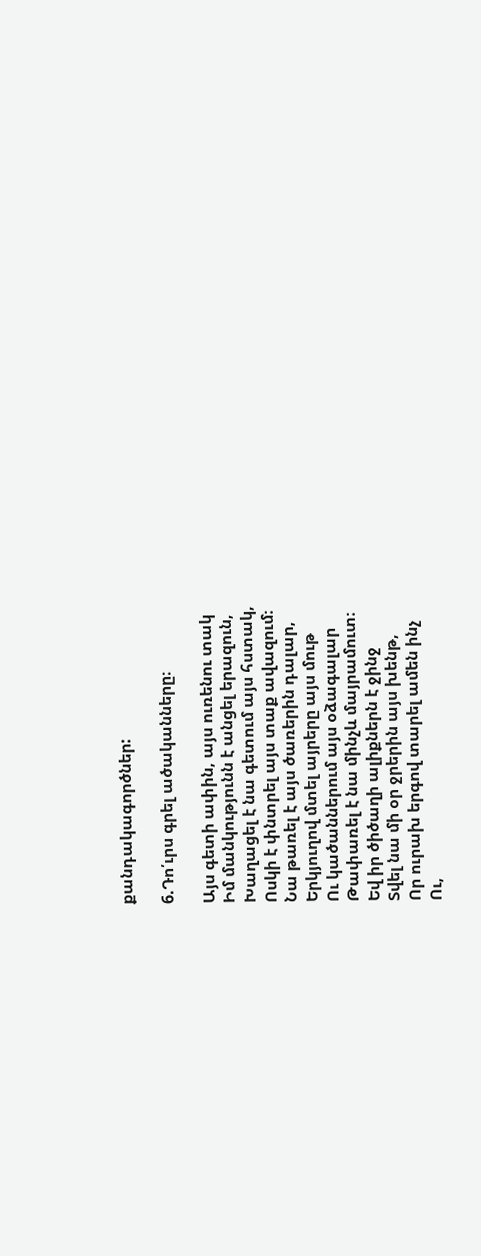քանդակագործներ:

6.Դո՛ւրս գրել ածականները։

Այս գետի ափին, այս ուռենու տակ
Իմ մանկությունն է անցել երազուն,
Խաղացել է նա գետում այս հստակ,
Ոսկի է փնտրել այս տաք ավազում։
Նա թառել է այս ծառերին դալար,
Երկյուղով մտել այրերը այս մութ
Ու կածաններում այս օձագալար
Թափառել է նա մինչև մայրամուտ։
Եվ իր ծիծաղի ալիքներն է ջինջ
Տվել նա մի օր ջրերին այս խենթ,
Որ ուրախ երգով տարել ամեն ինչ
Ու,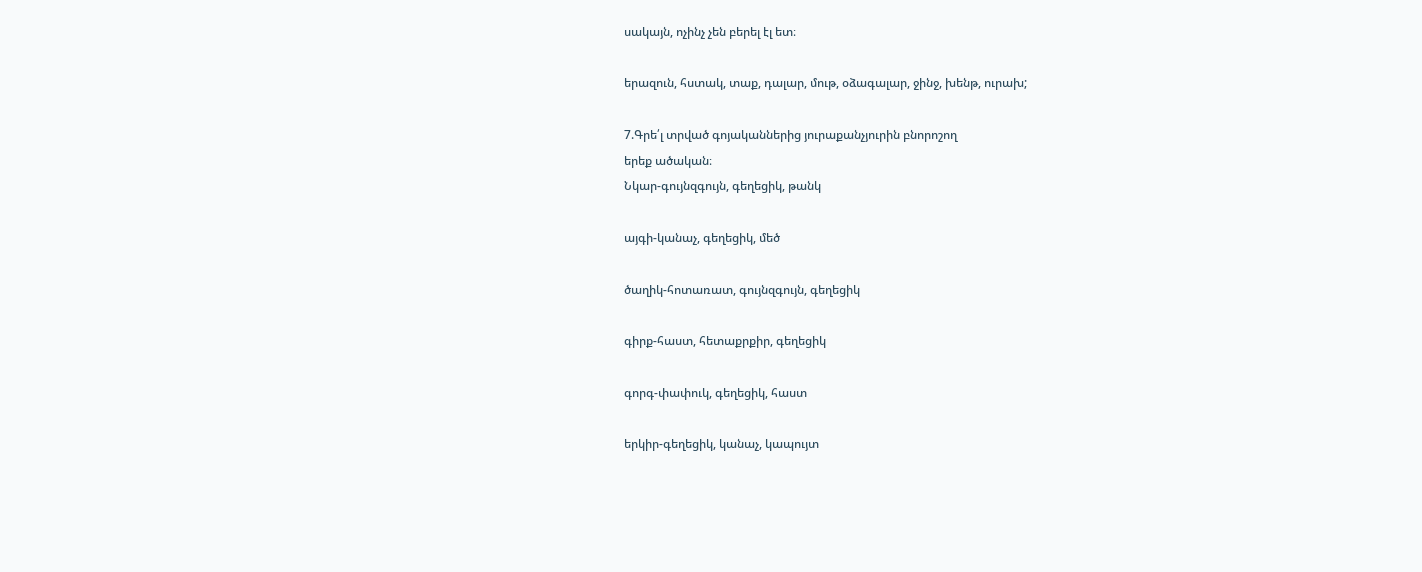սակայն, ոչինչ չեն բերել էլ ետ։

երազուն, հստակ, տաք, դալար, մութ, օձագալար, ջինջ, խենթ, ուրախ;

7.Գրե՛լ տրված գոյականներից յուրաքանչյուրին բնորոշող
երեք ածական։
Նկար-գույնզգույն, գեղեցիկ, թանկ

այգի-կանաչ, գեղեցիկ, մեծ

ծաղիկ-հոտառատ, գույնզգույն, գեղեցիկ

գիրք-հաստ, հետաքրքիր, գեղեցիկ

գորգ-փափուկ, գեղեցիկ, հաստ

երկիր-գեղեցիկ, կանաչ, կապույտ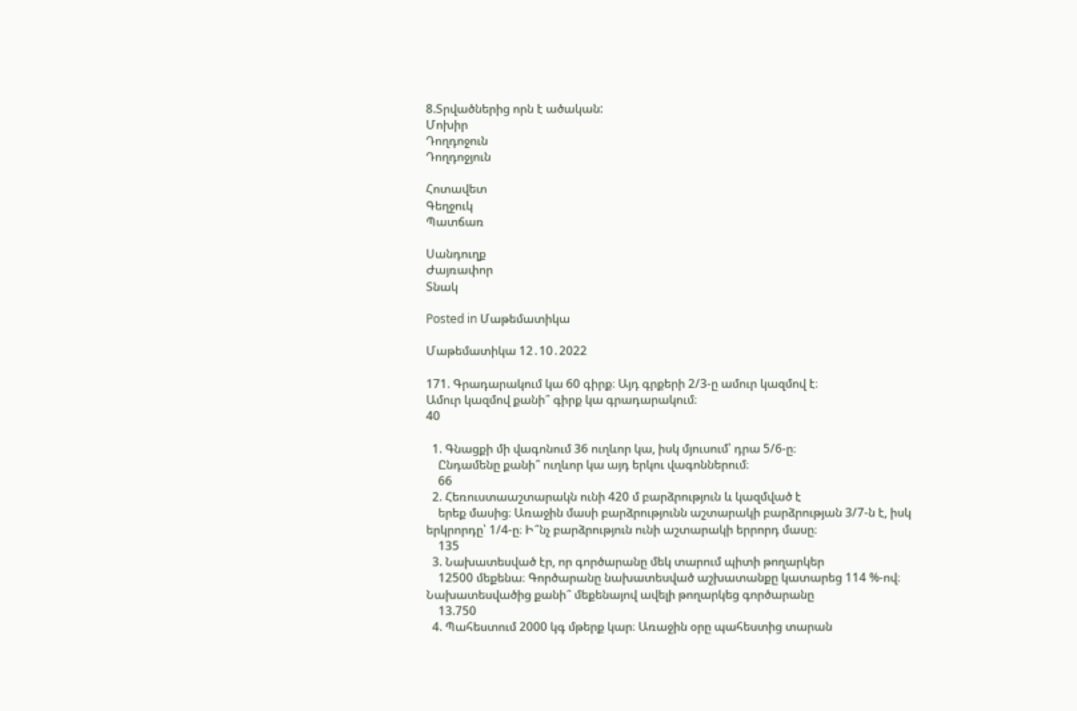8.Տրվածներից որն է ածական:
Մոխիր
Դողդոջուն
Դողդոջյուն

Հոտավետ
Գեղջուկ
Պատճառ

Սանդուղք
Ժայռափոր
Տնակ

Posted in Մաթեմատիկա

Մաթեմատիկա 12․10․2022

171. Գրադարակում կա 60 գիրք։ Այդ գրքերի 2/3-ը ամուր կազմով է։
Ամուր կազմով քանի՞ գիրք կա գրադարակում։
40

  1. Գնացքի մի վագոնում 36 ուղևոր կա, իսկ մյուսում՝ դրա 5/6-ը։
    Ընդամենը քանի՞ ուղևոր կա այդ երկու վագոններում։
    66
  2. Հեռուստաաշտարակն ունի 420 մ բարձրություն և կազմված է
    երեք մասից։ Առաջին մասի բարձրությունն աշտարակի բարձրության 3/7-ն է, իսկ երկրորդը՝ 1/4-ը։ Ի՞նչ բարձրություն ունի աշտարակի երրորդ մասը։
    135
  3. Նախատեսված էր, որ գործարանը մեկ տարում պիտի թողարկեր
    12500 մեքենա։ Գործարանը նախատեսված աշխատանքը կատարեց 114 %-ով։ Նախատեսվածից քանի՞ մեքենայով ավելի թողարկեց գործարանը
    13.750
  4. Պահեստում 2000 կգ մթերք կար։ Առաջին օրը պահեստից տարան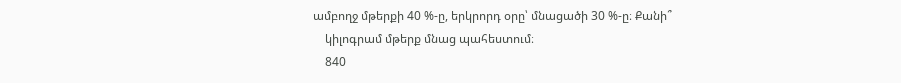ամբողջ մթերքի 40 %-ը, երկրորդ օրը՝ մնացածի 30 %-ը։ Քանի՞
    կիլոգրամ մթերք մնաց պահեստում։
    840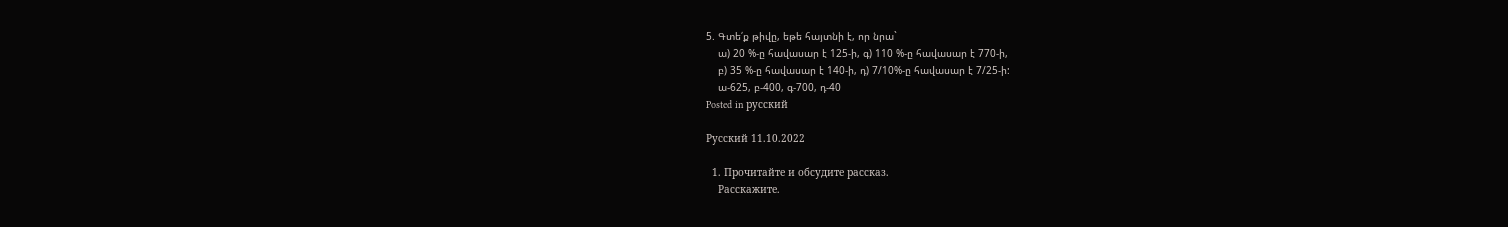5. Գտե՛ք թիվը, եթե հայտնի է, որ նրա`
    ա) 20 %-ը հավասար է 125-ի, գ) 110 %-ը հավասար է 770-ի,
    բ) 35 %-ը հավասար է 140-ի, դ) 7/10%-ը հավասար է 7/25-ի:
    ա-625, բ-400, գ-700, դ-40
Posted in русский

Русский 11.10.2022

  1. Прочитайте и обсудите рассказ.
    Расскажите.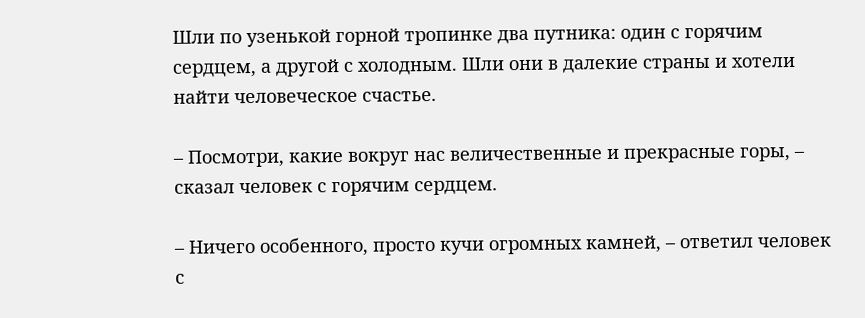Шли по узенькой горной тропинке два путника: один с горячим сердцем, а другой с холодным. Шли они в далекие страны и хотели найти человеческое счастье.

– Посмотри, какие вокруг нас величественные и прекрасные горы, – сказал человек с горячим сердцем.

– Ничего особенного, просто кучи огромных камней, – ответил человек с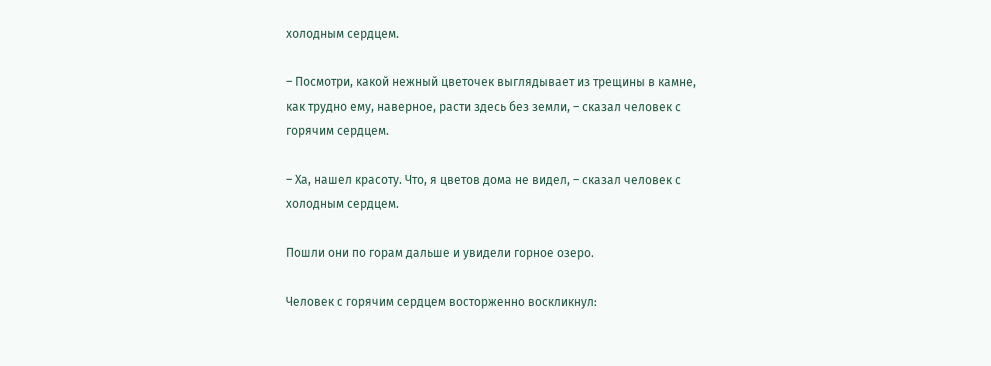холодным сердцем.

– Посмотри, какой нежный цветочек выглядывает из трещины в камне, как трудно ему, наверное, расти здесь без земли, – сказал человек с горячим сердцем.

– Ха, нашел красоту. Что, я цветов дома не видел, – сказал человек с холодным сердцем.

Пошли они по горам дальше и увидели горное озеро.

Человек с горячим сердцем восторженно воскликнул: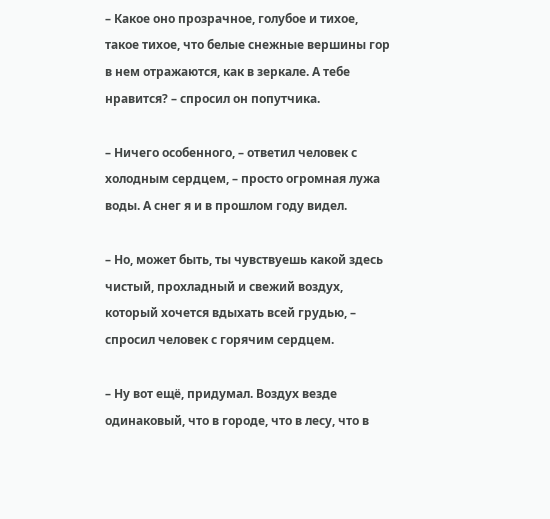– Какое оно прозрачное, голубое и тихое, такое тихое, что белые снежные вершины гор в нем отражаются, как в зеркале. А тебе нравится? – спросил он попутчика.

– Ничего особенного, – ответил человек с холодным сердцем, – просто огромная лужа воды. А снег я и в прошлом году видел.

– Но, может быть, ты чувствуешь какой здесь чистый, прохладный и свежий воздух, который хочется вдыхать всей грудью, – спросил человек с горячим сердцем.

– Ну вот ещё, придумал. Воздух везде одинаковый, что в городе, что в лесу, что в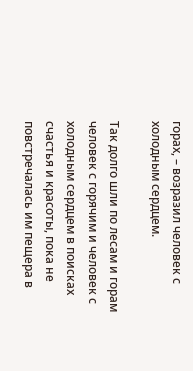горах, – возразил человек с холодным сердцем.

Так долго шли по лесам и горам человек с горячим и человек с холодным сердцем в поисках счастья и красоты, пока не повстречалась им пещера в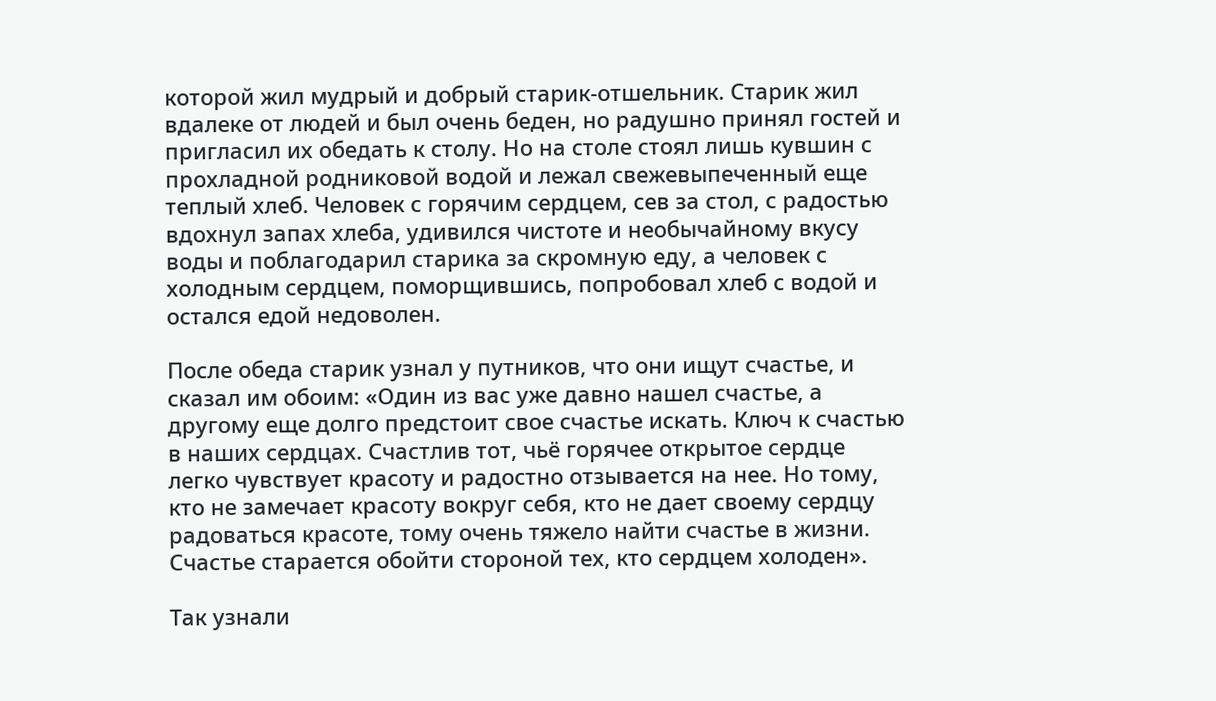которой жил мудрый и добрый старик-отшельник. Старик жил вдалеке от людей и был очень беден, но радушно принял гостей и пригласил их обедать к столу. Но на столе стоял лишь кувшин с прохладной родниковой водой и лежал свежевыпеченный еще теплый хлеб. Человек с горячим сердцем, сев за стол, с радостью вдохнул запах хлеба, удивился чистоте и необычайному вкусу воды и поблагодарил старика за скромную еду, а человек с холодным сердцем, поморщившись, попробовал хлеб с водой и остался едой недоволен.

После обеда старик узнал у путников, что они ищут счастье, и сказал им обоим: «Один из вас уже давно нашел счастье, а другому еще долго предстоит свое счастье искать. Ключ к счастью в наших сердцах. Счастлив тот, чьё горячее открытое сердце легко чувствует красоту и радостно отзывается на нее. Но тому, кто не замечает красоту вокруг себя, кто не дает своему сердцу радоваться красоте, тому очень тяжело найти счастье в жизни. Счастье старается обойти стороной тех, кто сердцем холоден».

Так узнали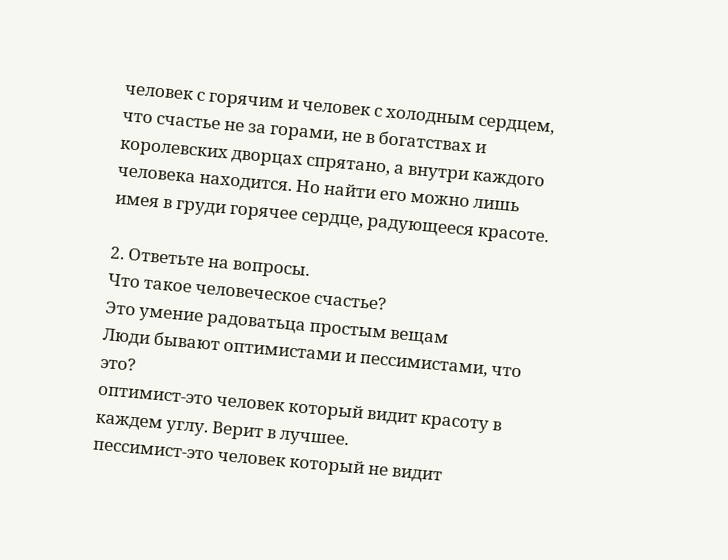человек с горячим и человек с холодным сердцем, что счастье не за горами, не в богатствах и королевских дворцах спрятано, а внутри каждого человека находится. Но найти его можно лишь имея в груди горячее сердце, радующееся красоте.

2. Ответьте на вопросы.
Что такое человеческое счастье?
Это умение радоватьца простым вещам
Люди бывают оптимистами и пессимистами, что это?
оптимист-это человек который видит красоту в каждем углу. Верит в лучшее.
пессимист-это человек который не видит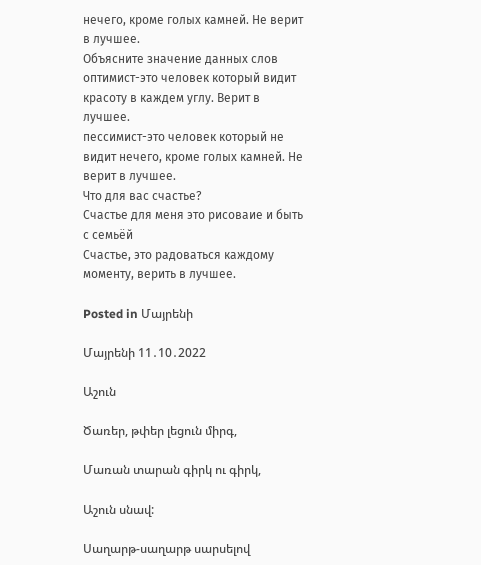нечего, кроме голых камней. Не верит в лучшее.
Объясните значение данных слов
оптимист-это человек который видит красоту в каждем углу. Верит в лучшее.
пессимист-это человек который не видит нечего, кроме голых камней. Не верит в лучшее.
Что для вас счастье?
Счастье для меня это рисоваие и быть с семьёй
Счастье, это радоваться каждому моменту, верить в лучшее.

Posted in Մայրենի

Մայրենի 11․10․2022

Աշուն

Ծառեր, թփեր լեցուն միրգ,

Մառան տարան գիրկ ու գիրկ,

Աշուն սնավ:

Սաղարթ-սաղարթ սարսելով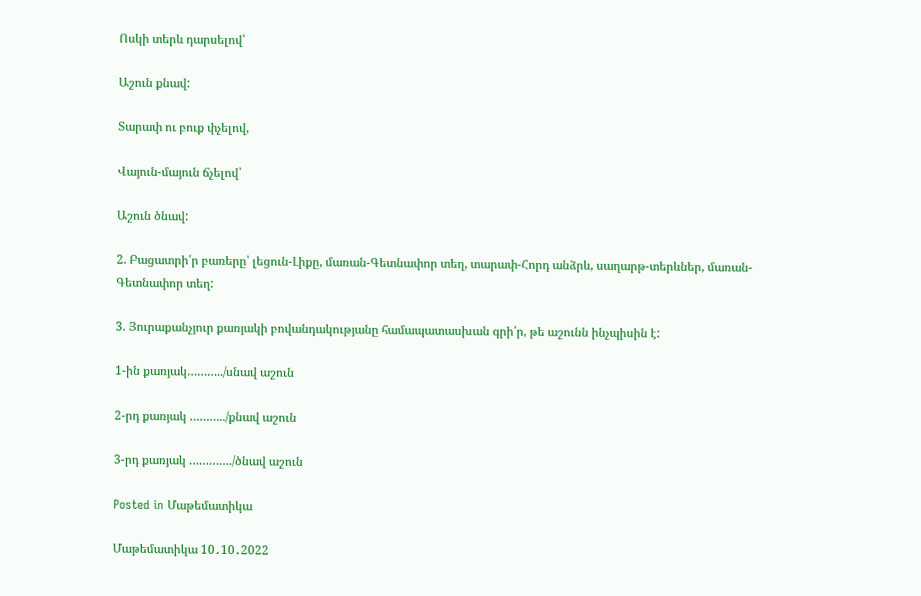Ոսկի տերև դարսելով՝

Աշուն քնավ:

Տարափ ու բուք փչելով,

Վայուն-մայուն ճչելով՝

Աշուն ծնավ:

2. Բացատրի՛ր բառերը՝ լեցուն-Լիքը, մառան-Գետնափոր տեղ, տարափ-Հորդ անձրև, սաղարթ-տերևներ, մառան-Գետնափոր տեղ:

3. Յուրաքանչյուր քառյակի բովանդակությանը համապատասխան գրի՛ր, թե աշունն ինչպիսին է:

1-ին քառյակ………../սնավ աշուն

2-րդ քառյակ ………../քնավ աշուն

3-րդ քառյակ …………./ծնավ աշուն

Posted in Մաթեմատիկա

Մաթեմատիկա 10․10․2022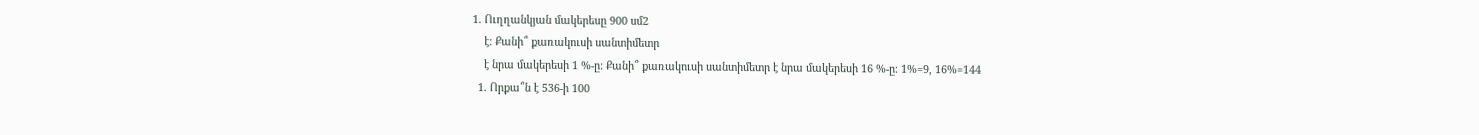1. Ուղղանկյան մակերեսը 900 սմ2
    է։ Քանի՞ քառակուսի սանտիմետր
    է նրա մակերեսի 1 %-ը: Քանի՞ քառակուսի սանտիմետր է նրա մակերեսի 16 %-ը։ 1%=9, 16%=144
  1. Որքա՞ն է 536-ի 100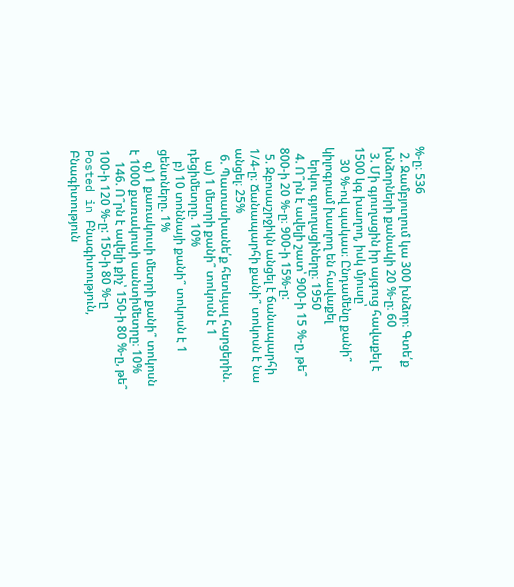%-ը։ 536
  2. Զամբյուղում կա 300 խնձոր։ Գտե՛ք խնձորների քանակի 20 %-ը։ 60
  3. Մի գյուղացին իր այգուց հավաքել է 1500 կգ խաղող, իսկ մյուսը՝
    30 %-ով պակաս։ Ընդամենը քանի՞ կիլոգրամ խաղող են հավաքել
    երկու գյուղացիները։ 1950
  4. Ո՞րն է ավելի շատ՝ 900-ի 15 %-ը, թե՞ 800-ի 20 %-ը։ 900-ի 15%-ը:
  5. Զբոսաշրջիկն անցել է ճանապարհի 1/4-ը։ Ճանապարհի քանի՞ տոկոսն է նա անցել։ 25%
  6. Պատասխանե՛ք հետևյալ հարցերին.
    ա) 1 մետրի քանի՞ տոկոսն է 1 դեցիմետրը. 10%
    բ) 10 տոննայի քանի՞ տոկոսն է 1 ցենտները. 1%
    գ) 1 քառակուսի մետրի քանի՞ տոկոսն է 1000 քառակուսի սանտիմետրը։ 10%
    146. Ո՞րն է ավելի քիչ՝ 150-ի 80 %-ը, թե՞ 100-ի 120 %-ը: 150-ի 80 %-ը
Posted in Բնագիտություն, Բնագիտություն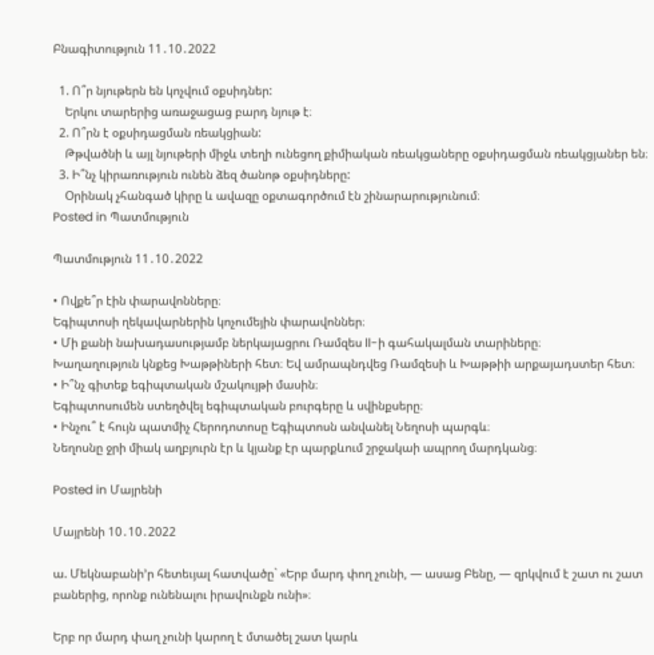Բնագիտություն 11․10․2022

  1. Ո՞ր նյութերն են կոչվում օքսիդներ:
    Երկու տարերից առաջացաց բարդ նյութ է։
  2. Ո՞րն է օքսիդացման ռեակցիան:
    Թթվածնի և այլ նյութերի միջև տեղի ունեցող քիմիական ռեակցաները օքսիդացման ռեակցյաներ են։
  3. Ի՞նչ կիրառություն ունեն ձեզ ծանոթ օքսիդները:
    Օրինակ չհանգած կիրը և ավազը օքտագործում էն շինարարությունում։
Posted in Պատմություն

Պատմություն 11․10․2022

• Ովքե՞ր էին փարավոնները։
Եգիպտոսի ղեկավարներին կոչումեյին փարավոններ։
• Մի քանի նախադասությամբ ներկայացրու Ռամզես ll-ի գահակալման տարիները։
Խաղաղություն կնքեց Խաթթիների հետ։ Եվ ամրապնդվեց Ռամզեսի և Խաթթիի արքայադստեր հետ։
• Ի՞նչ գիտեք եգիպտական մշակույթի մասին։
Եգիպտոսումեն ստեղծվել եգիպտական բուրգերը և սվինքսերը։
• Ինչու՞ է հույն պատմիչ Հերոդոտոսը Եգիպտոսն անվանել Նեղոսի պարգև։
Նեղոսնը ջրի միակ աղբյուրն էր և կյանք էր պարքևում շրջակաի ապրող մարդկանց։

Posted in Մայրենի

Մայրենի 10․10․2022

ա. Մեկնաբանի’ր հետեւյալ հատվածը` «Երբ մարդ փող չունի, ― ասաց Բենը, ― զրկվում է շատ ու շատ բաներից, որոնք ունենալու իրավունքն ունի»։

Երբ որ մարդ փաղ չունի կարող է մտածել շատ կարև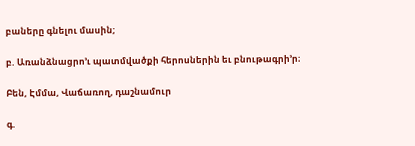բաները գնելու մասին;

բ. Առանձնացրո’ւ պատմվածքի հերոսներին եւ բնութագրի’ր։

Բեն, Էմմա, Վաճառող, դաշնամուր

գ.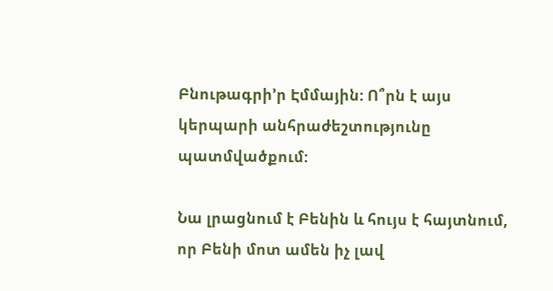Բնութագրի’ր Էմմային: Ո՞րն է այս կերպարի անհրաժեշտությունը պատմվածքում:

Նա լրացնում է Բենին և հույս է հայտնում, որ Բենի մոտ ամեն իչ լավ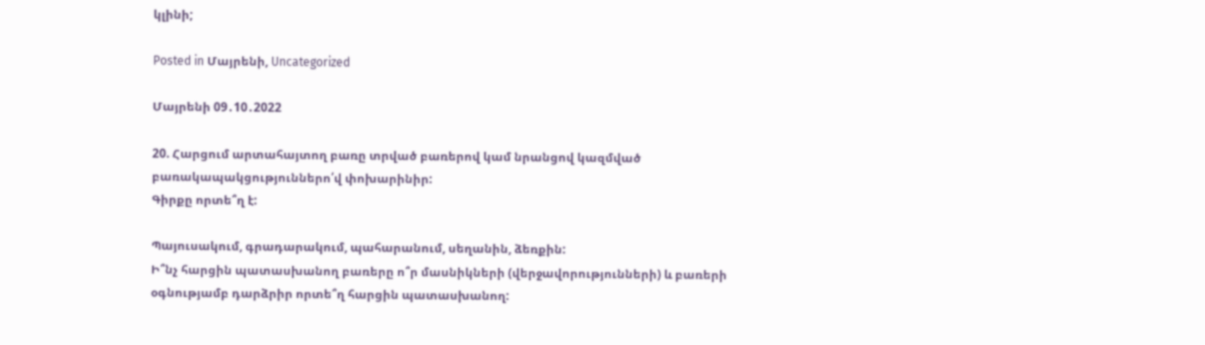կլինի;

Posted in Մայրենի, Uncategorized

Մայրենի 09․10․2022

20. Հարցում արտահայտող բառը տրված բառերով կամ նրանցով կազմված բառակապակցություններո՛վ փոխարինիր:
Գիրքը որտե՞ղ է:

Պայուսակում, գրադարակում, պահարանում, սեղանին, ձեռքին:
Ի՞նչ հարցին պատասխանող բառերը ո՞ր մասնիկների (վերջավորությունների) և բառերի օգնությամբ դարձրիր որտե՞ղ հարցին պատասխանող: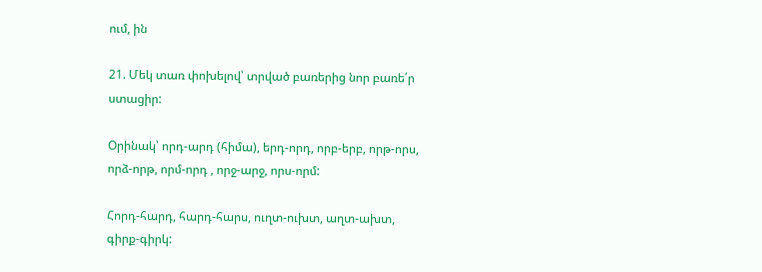ում, ին

21. Մեկ տառ փոխելով՝ տրված բառերից նոր բառե՛ր ստացիր:

Օրինակ՝ որդ-արդ (հիմա), երդ-որդ, որբ-երբ, որթ-որս, որձ-որթ, որմ-որդ , որջ-արջ, որս-որմ:

Հորդ-հարդ, հարդ-հարս, ուղտ-ուխտ, աղտ-ախտ, գիրք-գիրկ: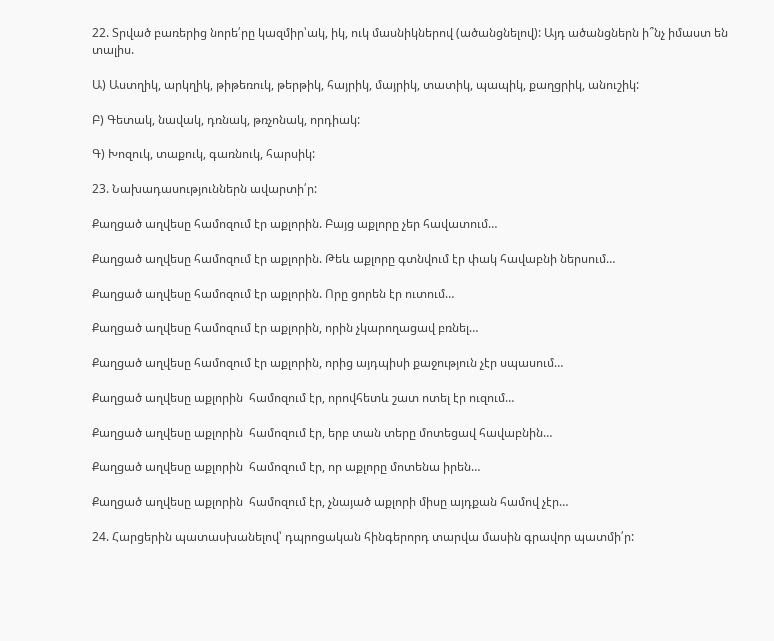22. Տրված բառերից նորե՛րը կազմիր՝ակ, իկ, ուկ մասնիկներով (ածանցնելով): Այդ ածանցներն ի՞նչ իմաստ են տալիս.

Ա) Աստղիկ, արկղիկ, թիթեռուկ, թերթիկ, հայրիկ, մայրիկ, տատիկ, պապիկ, քաղցրիկ, անուշիկ:

Բ) Գետակ, նավակ, դռնակ, թռչոնակ, որդիակ:

Գ) Խոզուկ, տաքուկ, գառնուկ, հարսիկ:

23. Նախադասություններն ավարտի՛ր:

Քաղցած աղվեսը համոզում էր աքլորին. Բայց աքլորը չեր հավատում…

Քաղցած աղվեսը համոզում էր աքլորին. Թեև աքլորը գտնվում էր փակ հավաբնի ներսում…

Քաղցած աղվեսը համոզում էր աքլորին. Որը ցորեն էր ուտում…

Քաղցած աղվեսը համոզում էր աքլորին, որին չկարողացավ բռնել…

Քաղցած աղվեսը համոզում էր աքլորին, որից այդպիսի քաջություն չէր սպասում…

Քաղցած աղվեսը աքլորին  համոզում էր, որովհետև շատ ոտել էր ուզում…

Քաղցած աղվեսը աքլորին  համոզում էր, երբ տան տերը մոտեցավ հավաբնին…

Քաղցած աղվեսը աքլորին  համոզում էր, որ աքլորը մոտենա իրեն…

Քաղցած աղվեսը աքլորին  համոզում էր, չնայած աքլորի միսը այդքան համով չէր…

24. Հարցերին պատասխանելով՝ դպրոցական հինգերորդ տարվա մասին գրավոր պատմի՛ր: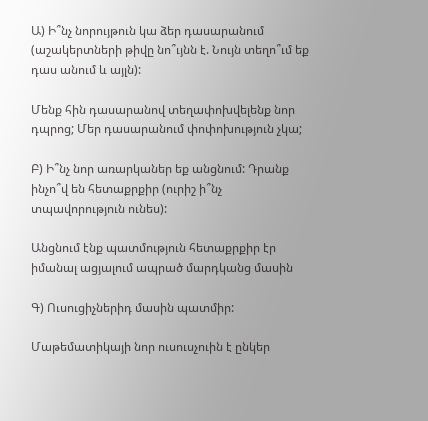Ա) Ի՞նչ նորույթուն կա ձեր դասարանում (աշակերտների թիվը նո՞ւյնն է. Նույն տեղո՞ւմ եք դաս անում և այլն):

Մենք հին դասարանով տեղափոխվելենք նոր դպրոց; Մեր դասարանում փոփոխություն չկա;

Բ) Ի՞նչ նոր առարկաներ եք անցնում: Դրանք ինչո՞վ են հետաքրքիր (ուրիշ ի՞նչ տպավորություն ունես):

Անցնում էնք պատմություն հետաքրքիր էր իմանալ ացյալում ապրած մարդկանց մասին

Գ) Ուսուցիչներիդ մասին պատմիր:

Մաթեմատիկայի նոր ուսուսչուին է ընկեր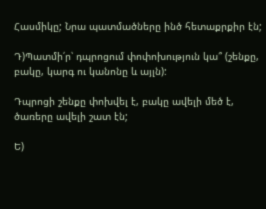Հասմիկը; Նրա պատմածները ինծ հետաքրքիր էն;

Դ)Պատմի՛ր՝ դպրոցում փոփոխություն կա՞ (շենքը, բակը, կարգ ու կանոնը և այլն):

Դպրոցի շենքը փոխվել է, բակը ավելի մեծ է, ծառերը ավելի շատ էն;

Ե)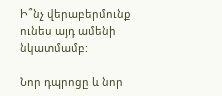Ի՞նչ վերաբերմունք ունես այդ ամենի նկատմամբ:

Նոր դպրոցը և նոր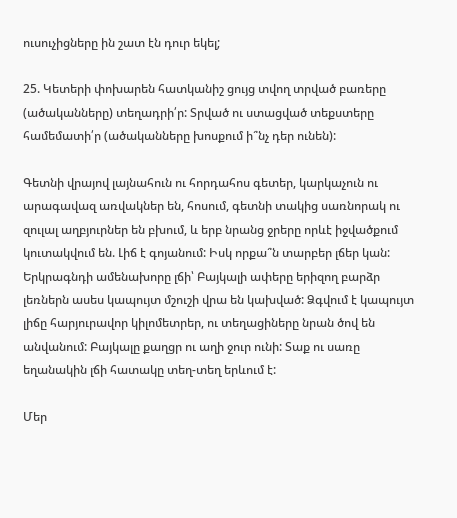ուսուչիցները ին շատ էն դուր եկել;

25. Կետերի փոխարեն հատկանիշ ցույց տվող տրված բառերը (ածականները) տեղադրի՛ր: Տրված ու ստացված տեքստերը համեմատի՛ր (ածականները խոսքում ի՞նչ դեր ունեն):

Գետնի վրայով լայնահուն ու հորդահոս գետեր, կարկաչուն ու արագավազ առվակներ են, հոսում, գետնի տակից սառնորակ ու զուլալ աղբյուրներ են բխում, և երբ նրանց ջրերը որևէ իջվածքում կուտակվում են. Լիճ է գոյանում: Իսկ որքա՞ն տարբեր լճեր կան: Երկրագնդի ամենախորը լճի՝ Բայկալի ափերը երիզող բարձր լեռներն ասես կապույտ մշուշի վրա են կախված: Ձգվում է կապույտ լիճը հարյուրավոր կիլոմետրեր, ու տեղացիները նրան ծով են անվանում: Բայկալը քաղցր ու աղի ջուր ունի: Տաք ու սառը եղանակին լճի հատակը տեղ-տեղ երևում է:

Մեր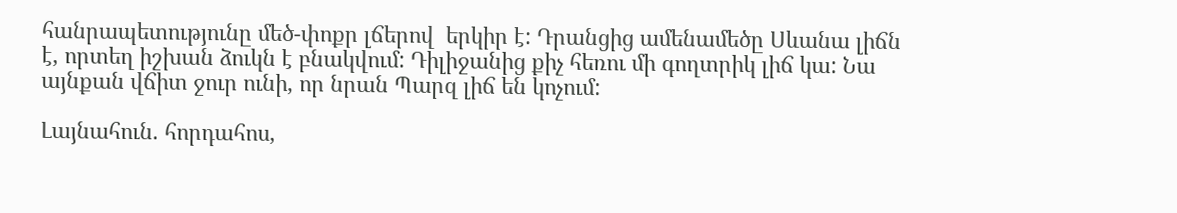հանրապետությունը մեծ-փոքր լճերով  երկիր է: Դրանցից ամենամեծը Սևանա լիճն է, որտեղ իշխան ձուկն է բնակվում: Դիլիջանից քիչ հեռու մի գողտրիկ լիճ կա: Նա այնքան վճիտ ջուր ունի, որ նրան Պարզ լիճ են կոչում:

Լայնահուն. հորդահոս,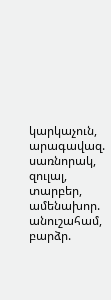կարկաչուն, արագավազ. սառնորակ, զուլալ, տարբեր, ամենախոր. անուշահամ, բարձր.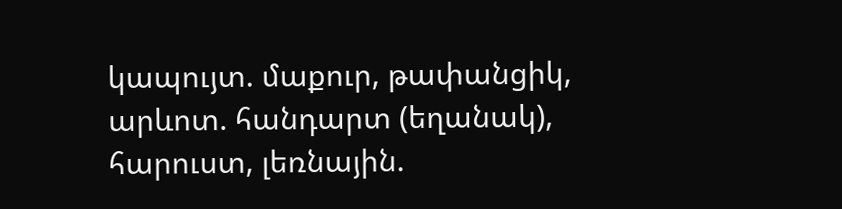կապույտ. մաքուր, թափանցիկ, արևոտ. հանդարտ (եղանակ), հարուստ, լեռնային.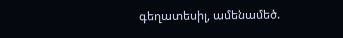գեղատեսիլ, ամենամեծ.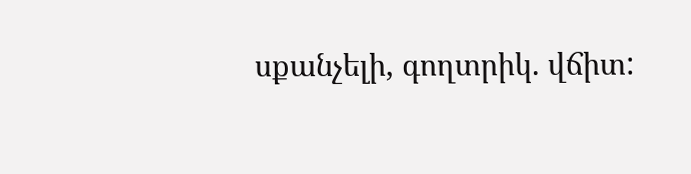սքանչելի, գողտրիկ. վճիտ: